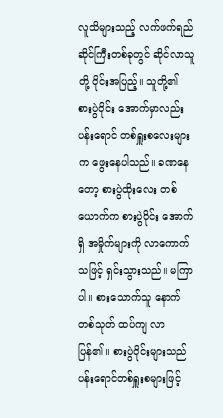လူသိများသည့် လက်ဖက်ရည်ဆိုင်ကြီးတစ်ခုတွင် ဆိုင်လာသူတို့ ဝိုင်းအပြည့်။ သူတို့၏ စားပွဲဝိုင်း အောက်မှာလည်း ပန်းရောင် တစ်ရှူးစလေးများက ဖွေးနေပါသည်။ ခဏနေတော့ စားပွဲထိုးလေး တစ်ယောက်က စားပွဲဝိုင်း အောက်ရှိ အမှိုက်များကို လာကောက်သဖြင့် ရှင်းသွားသည်။ မကြာပါ။ စားသောက်သူ နောက်တစ်သုတ် ထပ်ကျ လာပြန်၏။ စားပွဲဝိုင်းများသည် ပန်းရောင်တစ်ရှူးစများဖြင့်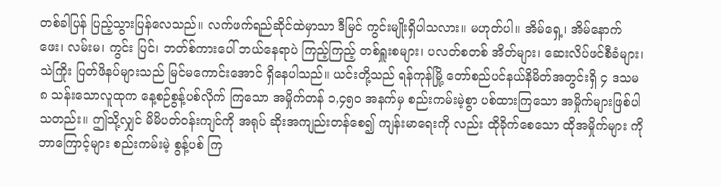တစ်ခါပြန် ပြည့်သွားပြန်လေသည်။ လက်ဖက်ရည်ဆိုင်ထဲမှာသာ ဒီမြင် ကွင်းမျိုးရှိပါသလား။ မဟုတ်ပါ။ အိမ်ရှေ့၊ အိမ်နောက်ဖေး၊ လမ်းမ၊ ကွင်း ပြင်၊ ဘတ်စ်ကားပေါ် ဘယ်နေရာပဲ ကြည့်ကြည့် တစ်ရှူးစများ၊ ပလတ်စတစ် အိတ်များ၊ ဆေးလိပ်ဖင်စီခံများ၊ သဲကြိုး ပြတ်ဖိနပ်များသည် မြင်မကောင်းအောင် ရှိနေပါသည်။ ယင်းတို့သည် ရန်ကုန်မြို့ တော်စည်ပင်နယ်နိမိတ်အတွင်းရှိ ၄ ဒသမ ၈ သန်းသောလူထုက နေ့စဉ်စွန့်ပစ်လိုက် ကြသော အမှိုက်တန် ၁,၄၅၀ အနက်မှ စည်းကမ်းမဲ့စွာ ပစ်ထားကြသော အမှိုက်များဖြစ်ပါသတည်း။ ဤသို့လျှင် မိမိပတ်ဝန်းကျင်ကို အရုပ် ဆိုးအကျည်းတန်စေ၍ ကျန်းမာရေးကို လည်း ထိုခိုက်စေသော ထိုအမှိုက်များ ကို ဘာကြောင့်များ စည်းကမ်းမဲ့ စွန့်ပစ် ကြ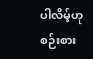ပါလိမ့်ဟု စဉ်းစား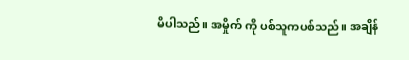မိပါသည်။ အမှိုက် ကို ပစ်သူကပစ်သည်။ အချိန်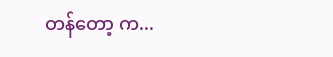တန်တော့ က...